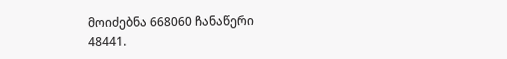მოიძებნა 668060 ჩანაწერი
48441.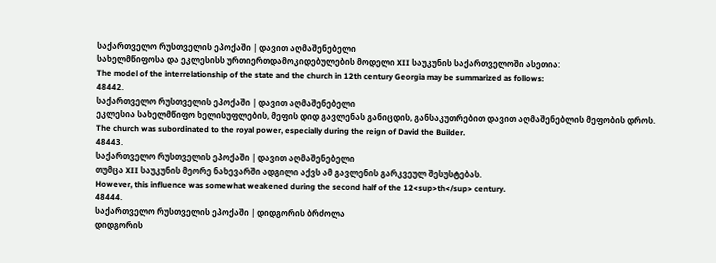საქართველო რუსთველის ეპოქაში | დავით აღმაშენებელი
სახელმწიფოსა და ეკლესისს ურთიერთდამოკიდებულების მოდელი XII საუკუნის საქართველოში ასეთია:
The model of the interrelationship of the state and the church in 12th century Georgia may be summarized as follows:
48442.
საქართველო რუსთველის ეპოქაში | დავით აღმაშენებელი
ეკლესია სახელმწიფო ხელისუფლების, მეფის დიდ გავლენას განიცდის, განსაკუთრებით დავით აღმაშენებლის მეფობის დროს.
The church was subordinated to the royal power, especially during the reign of David the Builder.
48443.
საქართველო რუსთველის ეპოქაში | დავით აღმაშენებელი
თუმცა XII საუკუნის მეორე ნახევარში ადგილი აქვს ამ გავლენის გარკვეულ შესუსტებას.
However, this influence was somewhat weakened during the second half of the 12<sup>th</sup> century.
48444.
საქართველო რუსთველის ეპოქაში | დიდგორის ბრძოლა
დიდგორის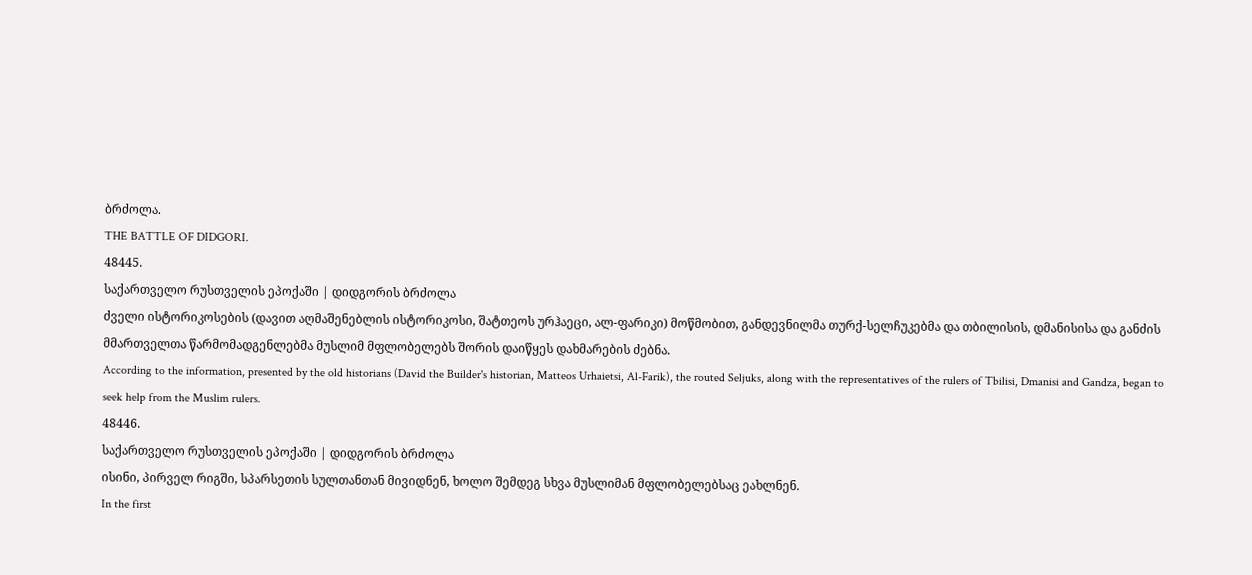ბრძოლა.
THE BATTLE OF DIDGORI.
48445.
საქართველო რუსთველის ეპოქაში | დიდგორის ბრძოლა
ძველი ისტორიკოსების (დავით აღმაშენებლის ისტორიკოსი, შატთეოს ურჰაეცი, ალ-ფარიკი) მოწმობით, განდევნილმა თურქ-სელჩუკებმა და თბილისის, დმანისისა და განძის მმართველთა წარმომადგენლებმა მუსლიმ მფლობელებს შორის დაიწყეს დახმარების ძებნა.
According to the information, presented by the old historians (David the Builder's historian, Matteos Urhaietsi, Al-Farik), the routed Seljuks, along with the representatives of the rulers of Tbilisi, Dmanisi and Gandza, began to seek help from the Muslim rulers.
48446.
საქართველო რუსთველის ეპოქაში | დიდგორის ბრძოლა
ისინი, პირველ რიგში, სპარსეთის სულთანთან მივიდნენ, ხოლო შემდეგ სხვა მუსლიმან მფლობელებსაც ეახლნენ.
In the first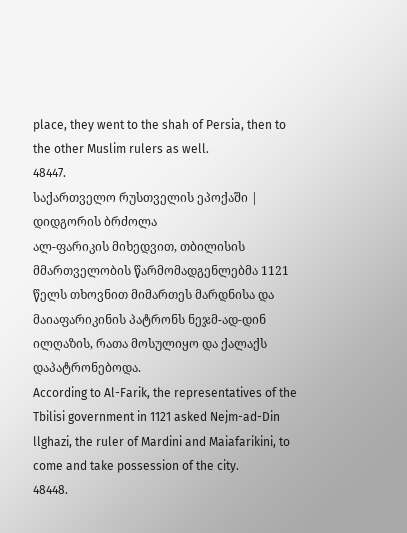place, they went to the shah of Persia, then to the other Muslim rulers as well.
48447.
საქართველო რუსთველის ეპოქაში | დიდგორის ბრძოლა
ალ-ფარიკის მიხედვით, თბილისის მმართველობის წარმომადგენლებმა 1121 წელს თხოვნით მიმართეს მარდნისა და მაიაფარიკინის პატრონს ნეჯმ-ად-დინ ილღაზის, რათა მოსულიყო და ქალაქს დაპატრონებოდა.
According to Al-Farik, the representatives of the Tbilisi government in 1121 asked Nejm-ad-Din llghazi, the ruler of Mardini and Maiafarikini, to come and take possession of the city.
48448.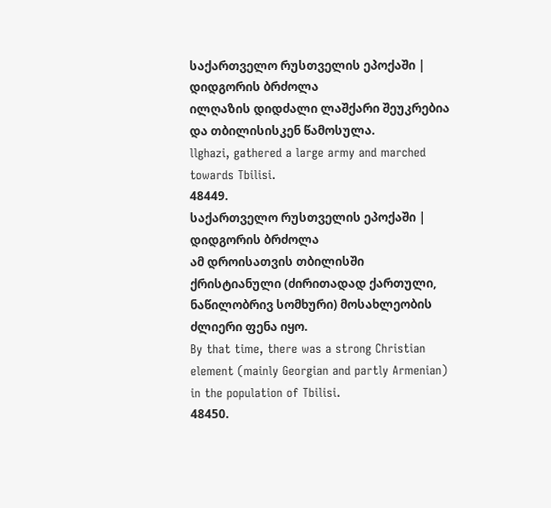საქართველო რუსთველის ეპოქაში | დიდგორის ბრძოლა
ილღაზის დიდძალი ლაშქარი შეუკრებია და თბილისისკენ წამოსულა.
llghazi, gathered a large army and marched towards Tbilisi.
48449.
საქართველო რუსთველის ეპოქაში | დიდგორის ბრძოლა
ამ დროისათვის თბილისში ქრისტიანული (ძირითადად ქართული, ნაწილობრივ სომხური) მოსახლეობის ძლიერი ფენა იყო.
By that time, there was a strong Christian element (mainly Georgian and partly Armenian) in the population of Tbilisi.
48450.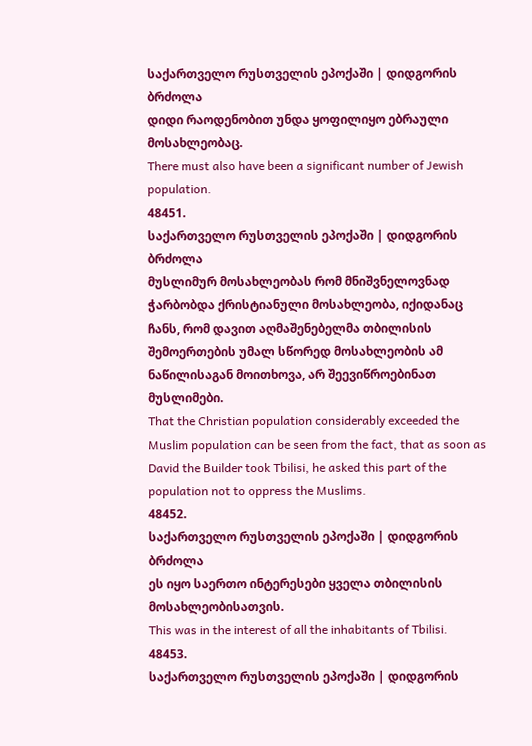საქართველო რუსთველის ეპოქაში | დიდგორის ბრძოლა
დიდი რაოდენობით უნდა ყოფილიყო ებრაული მოსახლეობაც.
There must also have been a significant number of Jewish population.
48451.
საქართველო რუსთველის ეპოქაში | დიდგორის ბრძოლა
მუსლიმურ მოსახლეობას რომ მნიშვნელოვნად ჭარბობდა ქრისტიანული მოსახლეობა, იქიდანაც ჩანს, რომ დავით აღმაშენებელმა თბილისის შემოერთების უმალ სწორედ მოსახლეობის ამ ნაწილისაგან მოითხოვა, არ შეევიწროებინათ მუსლიმები.
That the Christian population considerably exceeded the Muslim population can be seen from the fact, that as soon as David the Builder took Tbilisi, he asked this part of the population not to oppress the Muslims.
48452.
საქართველო რუსთველის ეპოქაში | დიდგორის ბრძოლა
ეს იყო საერთო ინტერესები ყველა თბილისის მოსახლეობისათვის.
This was in the interest of all the inhabitants of Tbilisi.
48453.
საქართველო რუსთველის ეპოქაში | დიდგორის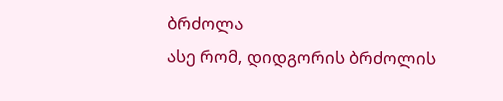ბრძოლა
ასე რომ, დიდგორის ბრძოლის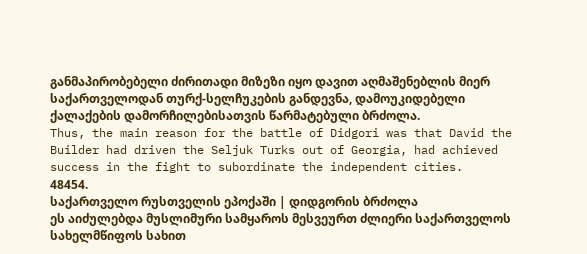განმაპირობებელი ძირითადი მიზეზი იყო დავით აღმაშენებლის მიერ საქართველოდან თურქ-სელჩუკების განდევნა, დამოუკიდებელი ქალაქების დამორჩილებისათვის წარმატებული ბრძოლა.
Thus, the main reason for the battle of Didgori was that David the Builder had driven the Seljuk Turks out of Georgia, had achieved success in the fight to subordinate the independent cities.
48454.
საქართველო რუსთველის ეპოქაში | დიდგორის ბრძოლა
ეს აიძულებდა მუსლიმური სამყაროს მესვეურთ ძლიერი საქართველოს სახელმწიფოს სახით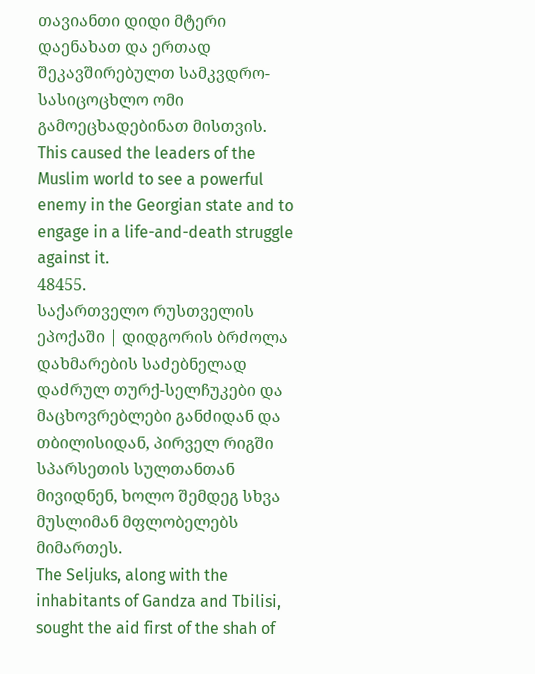თავიანთი დიდი მტერი დაენახათ და ერთად შეკავშირებულთ სამკვდრო-სასიცოცხლო ომი გამოეცხადებინათ მისთვის.
This caused the leaders of the Muslim world to see a powerful enemy in the Georgian state and to engage in a life-and-death struggle against it.
48455.
საქართველო რუსთველის ეპოქაში | დიდგორის ბრძოლა
დახმარების საძებნელად დაძრულ თურქ-სელჩუკები და მაცხოვრებლები განძიდან და თბილისიდან, პირველ რიგში სპარსეთის სულთანთან მივიდნენ, ხოლო შემდეგ სხვა მუსლიმან მფლობელებს მიმართეს.
The Seljuks, along with the inhabitants of Gandza and Tbilisi, sought the aid first of the shah of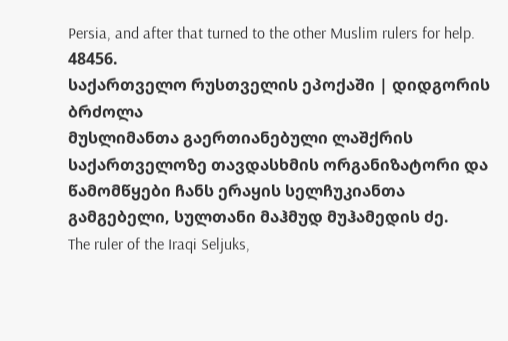Persia, and after that turned to the other Muslim rulers for help.
48456.
საქართველო რუსთველის ეპოქაში | დიდგორის ბრძოლა
მუსლიმანთა გაერთიანებული ლაშქრის საქართველოზე თავდასხმის ორგანიზატორი და წამომწყები ჩანს ერაყის სელჩუკიანთა გამგებელი, სულთანი მაჰმუდ მუჰამედის ძე.
The ruler of the Iraqi Seljuks,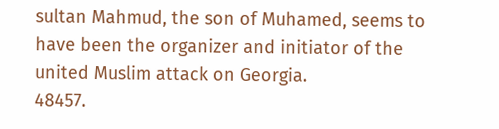sultan Mahmud, the son of Muhamed, seems to have been the organizer and initiator of the united Muslim attack on Georgia.
48457.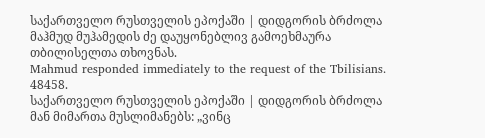საქართველო რუსთველის ეპოქაში | დიდგორის ბრძოლა
მაჰმუდ მუჰამედის ძე დაუყონებლივ გამოეხმაურა თბილისელთა თხოვნას.
Mahmud responded immediately to the request of the Tbilisians.
48458.
საქართველო რუსთველის ეპოქაში | დიდგორის ბრძოლა
მან მიმართა მუსლიმანებს: „ვინც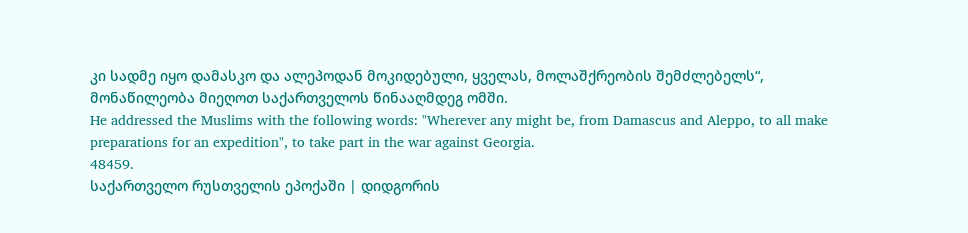კი სადმე იყო დამასკო და ალეპოდან მოკიდებული, ყველას, მოლაშქრეობის შემძლებელს“, მონაწილეობა მიეღოთ საქართველოს წინააღმდეგ ომში.
He addressed the Muslims with the following words: "Wherever any might be, from Damascus and Aleppo, to all make preparations for an expedition", to take part in the war against Georgia.
48459.
საქართველო რუსთველის ეპოქაში | დიდგორის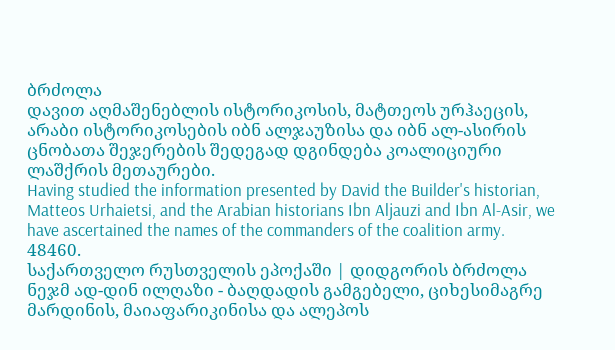ბრძოლა
დავით აღმაშენებლის ისტორიკოსის, მატთეოს ურჰაეცის, არაბი ისტორიკოსების იბნ ალჯაუზისა და იბნ ალ-ასირის ცნობათა შეჯერების შედეგად დგინდება კოალიციური ლაშქრის მეთაურები.
Having studied the information presented by David the Builder's historian, Matteos Urhaietsi, and the Arabian historians Ibn Aljauzi and Ibn Al-Asir, we have ascertained the names of the commanders of the coalition army.
48460.
საქართველო რუსთველის ეპოქაში | დიდგორის ბრძოლა
ნეჯმ ად-დინ ილღაზი - ბაღდადის გამგებელი, ციხესიმაგრე მარდინის, მაიაფარიკინისა და ალეპოს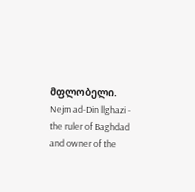მფლობელი.
Nejm ad-Din llghazi - the ruler of Baghdad and owner of the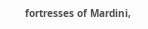fortresses of Mardini,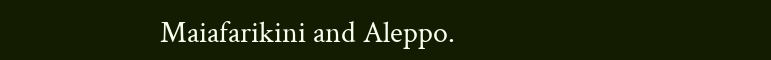Maiafarikini and Aleppo.